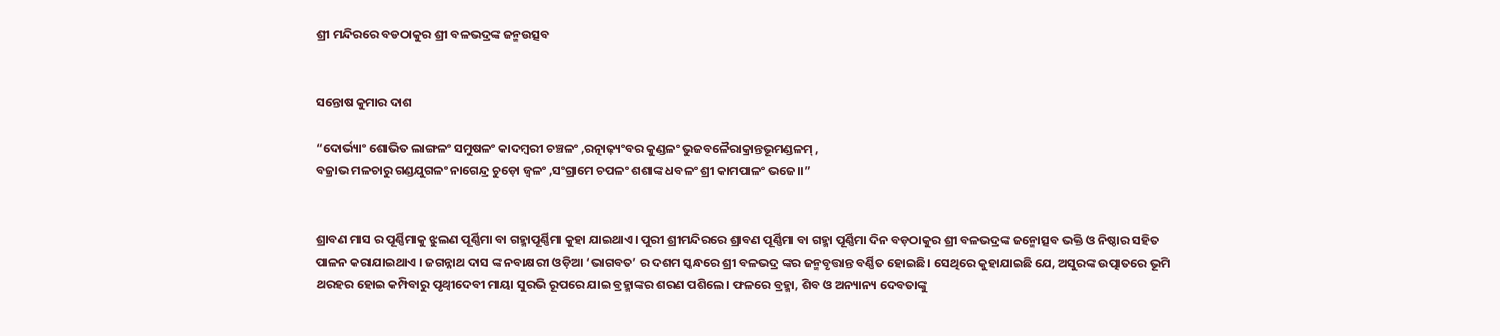ଶ୍ରୀ ମନ୍ଦିରରେ ବଡଠାକୁର ଶ୍ରୀ ବଳଭଦ୍ରଙ୍କ ଜନ୍ମଉତ୍ସବ


ସନ୍ତୋଷ କୁମାର ଦାଶ

“ଦୋର୍ଭ୍ୟାଂ ଶୋଭିତ ଲାଙ୍ଗଳଂ ସମୁଷଳଂ କାଦମ୍ବରୀ ଚଞ୍ଚଳଂ ,ରତ୍ନାଢ଼୍ୟଂବର କୁଣ୍ଡଳଂ ଭୁଜବଳୈରାକ୍ରାନ୍ତଭୂମଣ୍ଡଳମ୍ ,
ବଜ୍ରାଭ ମଳଚାରୁ ଗଣ୍ଡଯୁଗଳଂ ନାଗେନ୍ଦ୍ର ଚୁଡ଼ୋ ଜ୍ୱଳଂ ,ସଂଗ୍ରାମେ ଚପଳଂ ଶଶାଙ୍କ ଧବଳଂ ଶ୍ରୀ କାମପାଳଂ ଭଜେ।।”


ଶ୍ରାବଣ ମାସ ର ପୂର୍ଣ୍ଣିମାକୁ ଝୁଲଣ ପୂର୍ଣ୍ଣିମା ବା ଗହ୍ମାପୂର୍ଣ୍ଣିମା କୁହା ଯାଇଥାଏ। ପୁରୀ ଶ୍ରୀମନ୍ଦିରରେ ଶ୍ରାବଣ ପୂର୍ଣ୍ଣିମା ବା ଗହ୍ମା ପୂର୍ଣ୍ଣିମା ଦିନ ବଡ଼ଠାକୁର ଶ୍ରୀ ବଳଭଦ୍ରଙ୍କ ଜନ୍ମୋତ୍ସବ ଭକ୍ତି ଓ ନିଷ୍ଠାର ସହିତ ପାଳନ କରାଯାଇଥାଏ । ଜଗନ୍ନାଥ ଦାସ ଙ୍କ ନବାକ୍ଷରୀ ଓଡ଼ିଆ ‘ଭାଗବତ’ ର ଦଶମ ସ୍କନ୍ଧରେ ଶ୍ରୀ ବଳଭଦ୍ର ଙ୍କର ଜନ୍ମବୃତ୍ତାନ୍ତ ବର୍ଣ୍ଣିତ ହୋଇଛି। ସେଥିରେ କୁହାଯାଇଛି ଯେ, ଅସୁରଙ୍କ ଉତ୍ପାତରେ ଭୂମି ଥରହର ହୋଇ କମ୍ପିବାରୁ ପୃଥ୍ବୀଦେବୀ ମାୟା ସୁରଭି ରୂପରେ ଯାଇ ବ୍ରହ୍ମାଙ୍କର ଶରଣ ପଶିଲେ। ଫଳରେ ବ୍ରହ୍ମା, ଶିବ ଓ ଅନ୍ୟାନ୍ୟ ଦେବତାଙ୍କୁ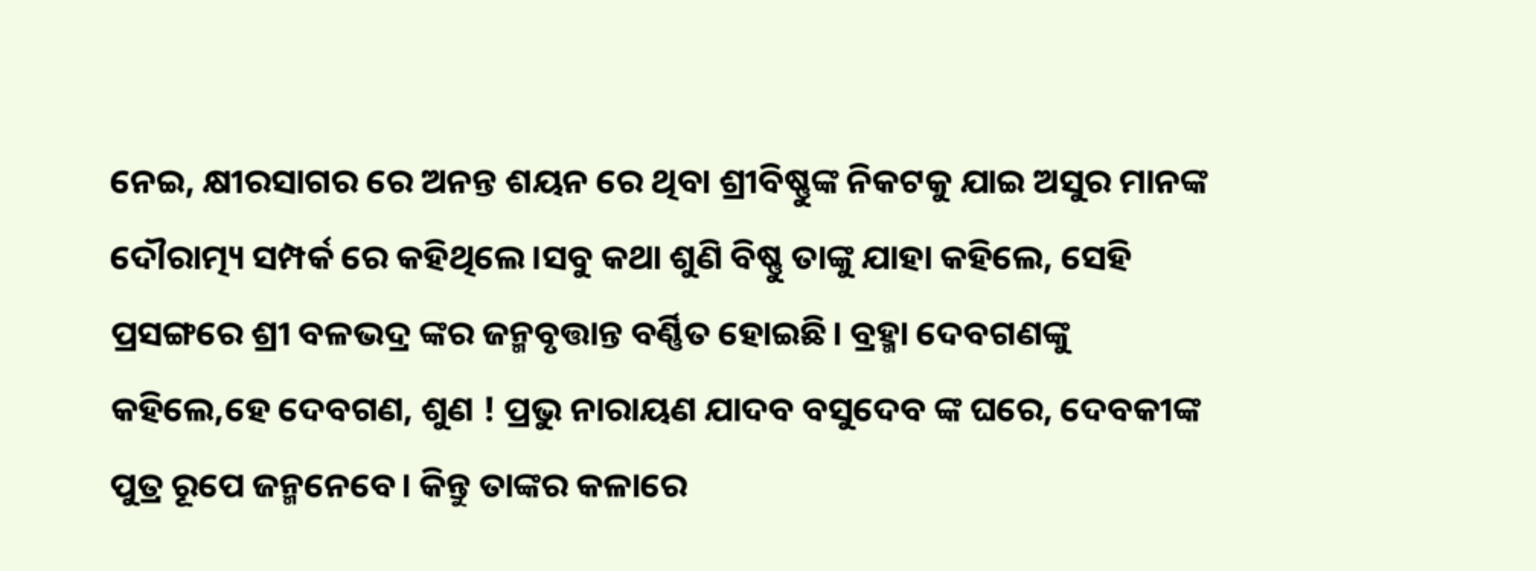ନେଇ, କ୍ଷୀରସାଗର ରେ ଅନନ୍ତ ଶୟନ ରେ ଥିବା ଶ୍ରୀବିଷ୍ଣୁଙ୍କ ନିକଟକୁ ଯାଇ ଅସୁର ମାନଙ୍କ ଦୌରାତ୍ମ୍ୟ ସମ୍ପର୍କ ରେ କହିଥିଲେ।ସବୁ କଥା ଶୁଣି ବିଷ୍ଣୁ ତାଙ୍କୁ ଯାହା କହିଲେ, ସେହି ପ୍ରସଙ୍ଗରେ ଶ୍ରୀ ବଳଭଦ୍ର ଙ୍କର ଜନ୍ମବୃତ୍ତାନ୍ତ ବର୍ଣ୍ଣିତ ହୋଇଛି। ବ୍ରହ୍ମା ଦେବଗଣଙ୍କୁ କହିଲେ,ହେ ଦେବଗଣ, ଶୁଣ ! ପ୍ରଭୁ ନାରାୟଣ ଯାଦବ ବସୁଦେବ ଙ୍କ ଘରେ, ଦେବକୀଙ୍କ ପୁତ୍ର ରୂପେ ଜନ୍ମନେବେ। କିନ୍ତୁ ତାଙ୍କର କଳାରେ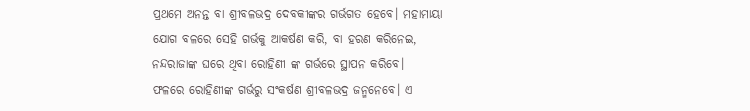ପ୍ରଥମେ ଅନନ୍ତ ବା ଶ୍ରୀବଳଭଦ୍ର ଦେବକୀଙ୍କର ଗର୍ଭଗତ ହେବେ। ମହାମାୟା ଯୋଗ ବଳରେ ସେହି ଗର୍ଭକୁ ଆକର୍ଷଣ କରି, ବା ହରଣ କରିନେଇ, ନନ୍ଦରାଜାଙ୍କ ଘରେ ଥିବା ରୋହିଣୀ ଙ୍କ ଗର୍ଭରେ ସ୍ଥାପନ କରିବେ। ଫଳରେ ‌ରୋହିଣୀଙ୍କ ଗର୍ଭରୁ ସଂକର୍ଷଣ ଶ୍ରୀବଳଭଦ୍ର ଜନ୍ମନେବେ। ଏ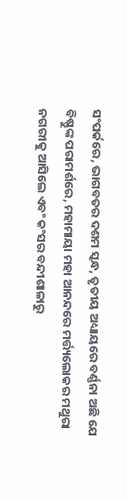ସଂପର୍କରେ, ଭାଗବତର ଦଶମ ସ୍କନ୍ଧ, ତୃତୀୟ ଅଧ୍ୟାୟରେ ବର୍ଣ୍ଣନା ଅଛି ଯେ ବିଷ୍ଣୁଙ୍କ ପରାମର୍ଶରେ, ମହାମାୟା ମହା ଆନନ୍ଦରେ ମର୍ତ୍ତ୍ୟଲୋକର ମଥୁରା ନଗରୀକୁ ଆସିଲେ ଏବଂ କଂସର ବନ୍ଦୀଶାଳାରୁ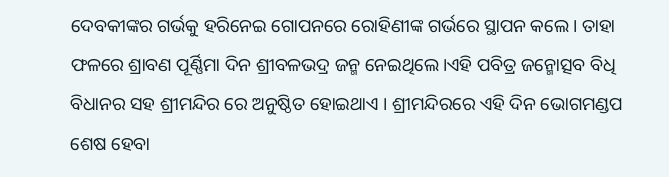ଦେବକୀଙ୍କର ଗର୍ଭକୁ ହରିନେଇ ଗୋପନରେ ରୋହିଣୀଙ୍କ ଗର୍ଭରେ ସ୍ଥାପନ କଲେ। ତାହା ଫଳରେ ଶ୍ରାବଣ ପୂର୍ଣ୍ଣିମା ଦିନ ଶ୍ରୀବଳଭଦ୍ର ଜନ୍ମ ନେଇଥିଲେ।ଏହି ପବିତ୍ର ଜନ୍ମୋତ୍ସବ ବିଧି ବିଧାନର ସହ ଶ୍ରୀମନ୍ଦିର ରେ ଅନୁଷ୍ଠିତ ହୋଇଥାଏ । ଶ୍ରୀମନ୍ଦିରରେ ଏହି ଦିନ ଭୋଗମଣ୍ଡପ ଶେଷ ହେବା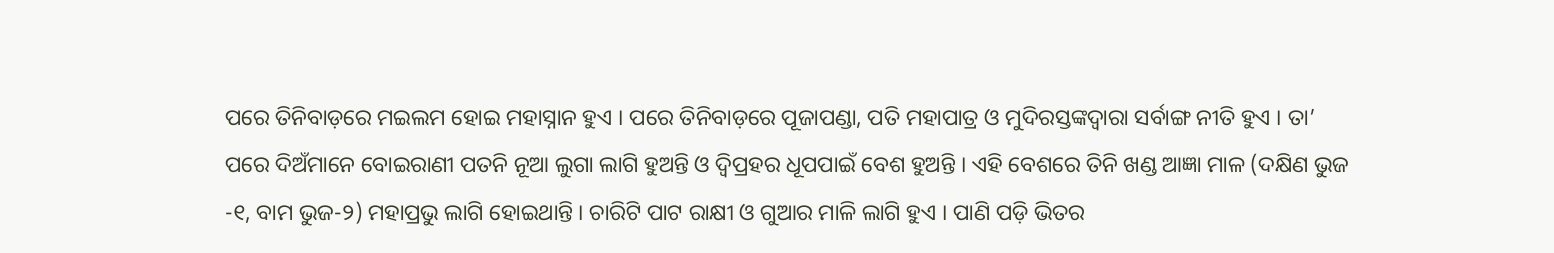ପରେ ତିନିବାଡ଼ରେ ମଇଲମ ହୋଇ ମହାସ୍ନାନ ହୁଏ । ପରେ ତିନିବାଡ଼ରେ ପୂଜାପଣ୍ଡା, ପତି ମହାପାତ୍ର ଓ ମୁଦିରସ୍ତଙ୍କଦ୍ୱାରା ସର୍ବାଙ୍ଗ ନୀତି ହୁଏ । ତା’ ପରେ ଦିଅଁମାନେ ବୋଇରାଣୀ ପତନି ନୂଆ ଲୁଗା ଲାଗି ହୁଅନ୍ତି ଓ ଦ୍ବିପ୍ରହର ଧୂପପାଇଁ ବେଶ ହୁଅନ୍ତି । ଏହି ବେଶରେ ତିନି ଖଣ୍ଡ ଆଜ୍ଞା ମାଳ (ଦକ୍ଷିଣ ଭୁଜ -୧, ବାମ ଭୁଜ-୨) ମହାପ୍ରଭୁ ଲାଗି ହୋଇଥାନ୍ତି । ଚାରିଟି ପାଟ ରାକ୍ଷୀ ଓ ଗୁଆର ମାଳି ଲାଗି ହୁଏ । ପାଣି ପଡ଼ି ଭିତର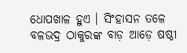ଧୋପଖାଳ ହୁଏ । ସିଂହାସନ ତଳେ ବଳଭଦ୍ର ଠାକୁରଙ୍କ ବାଡ଼ ଆଡ଼େ ଷଷ୍ଠୀ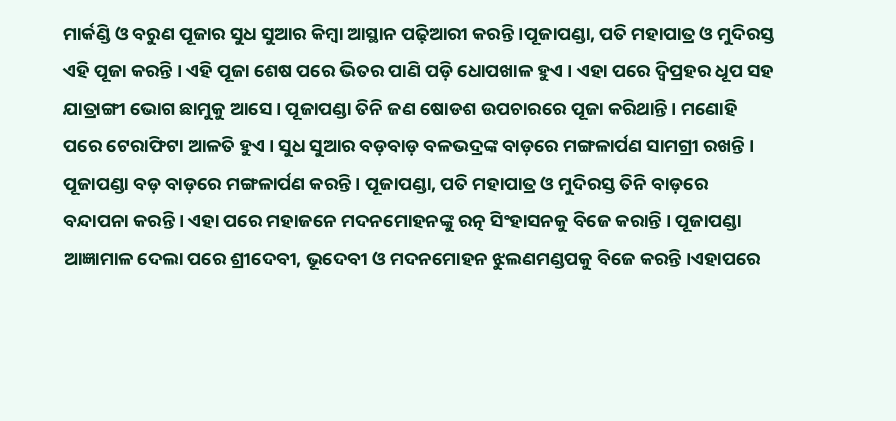ମାର୍କଣ୍ଡି ଓ ବରୁଣ ପୂଜାର ସୁଧ ସୁଆର କିମ୍ବା ଆସ୍ଥାନ ପଢ଼ିଆରୀ କରନ୍ତି ।ପୂଜାପଣ୍ଡା, ପତି ମହାପାତ୍ର ଓ ମୁଦିରସ୍ତ ଏହି ପୂଜା କରନ୍ତି । ଏହି ପୂଜା ଶେଷ ପରେ ଭିତର ପାଣି ପଡ଼ି ଧୋପଖାଳ ହୁଏ । ଏହା ପରେ ଦ୍ବିପ୍ରହର ଧୂପ ସହ ଯାତ୍ରାଙ୍ଗୀ ଭୋଗ ଛାମୁକୁ ଆସେ । ପୂଜାପଣ୍ଡା ତିନି ଜଣ ଷୋଡଶ ଉପଚାରରେ ପୂଜା କରିଥାନ୍ତି । ମଣୋହି ପରେ ଟେରାଫିଟା ଆଳତି ହୁଏ । ସୁଧ ସୁଆର ବଡ଼ବାଡ଼ ବଳଭଦ୍ରଙ୍କ ବାଡ଼ରେ ମଙ୍ଗଳାର୍ପଣ ସାମଗ୍ରୀ ରଖନ୍ତି । ପୂଜାପଣ୍ଡା ବଡ଼ ବାଡ଼ରେ ମଙ୍ଗଳାର୍ପଣ କରନ୍ତି । ପୂଜାପଣ୍ଡା, ପତି ମହାପାତ୍ର ଓ ମୁଦିରସ୍ତ ତିନି ବାଡ଼ରେ ବନ୍ଦାପନା କରନ୍ତି । ଏହା ପରେ ମହାଜନେ ମଦନମୋହନଙ୍କୁ ରତ୍ନ ସିଂହାସନକୁ ବିଜେ କରାନ୍ତି । ପୂଜାପଣ୍ଡା ଆଜ୍ଞାମାଳ ଦେଲା ପରେ ଶ୍ରୀଦେବୀ, ଭୂଦେବୀ ଓ ମଦନମୋହନ ଝୁଲଣମଣ୍ଡପକୁ ବିଜେ କରନ୍ତି ।ଏହାପରେ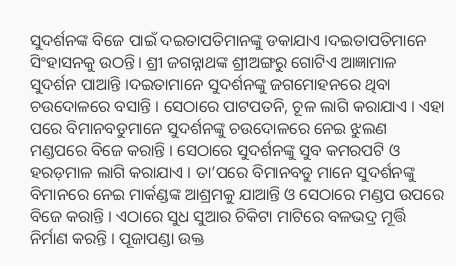ସୁଦର୍ଶନଙ୍କ ବିଜେ ପାଇଁ ଦଇତାପତିମାନଙ୍କୁ ଡକାଯାଏ ।ଦଇତାପତିମାନେ ସିଂହାସନକୁ ଉଠନ୍ତି। ଶ୍ରୀ ଜଗନ୍ନାଥଙ୍କ ଶ୍ରୀଅଙ୍ଗରୁ ଗୋଟିଏ ଆଜ୍ଞାମାଳ ସୁଦର୍ଶନ ପାଆନ୍ତି ।ଦଇତାମାନେ ସୁଦର୍ଶନଙ୍କୁ ଜଗମୋହନରେ ଥିବା ଚଉଦୋଳରେ ବସାନ୍ତି । ସେଠାରେ ପାଟପତନି, ଚୂଳ ଲାଗି କରାଯାଏ । ଏହା ପରେ ବିମାନବଡୁମାନେ ସୁଦର୍ଶନଙ୍କୁ ଚଉଦୋଳରେ ନେଇ ଝୁଲଣ ମଣ୍ଡପରେ ବିଜେ କରାନ୍ତି । ସେଠାରେ ସୁଦର୍ଶନଙ୍କୁ ସୁବ କମରପଟି ଓ ହରଡ଼ମାଳ ଲାଗି କରାଯାଏ । ତା’ପରେ ବିମାନବଡୁ ମାନେ ସୁଦର୍ଶନଙ୍କୁ ବିମାନରେ ନେଇ ମାର୍କଣ୍ଡଙ୍କ ଆଶ୍ରମକୁ ଯାଆନ୍ତି ଓ ସେଠାରେ ମଣ୍ଡପ ଉପରେ ବିଜେ କରାନ୍ତି । ଏଠାରେ ସୁଧ ସୁଆର ଚିକିଟା ମାଟିରେ ବଳଭଦ୍ର ମୂର୍ତ୍ତି ନିର୍ମାଣ କରନ୍ତି । ପୂଜାପଣ୍ଡା ଉକ୍ତ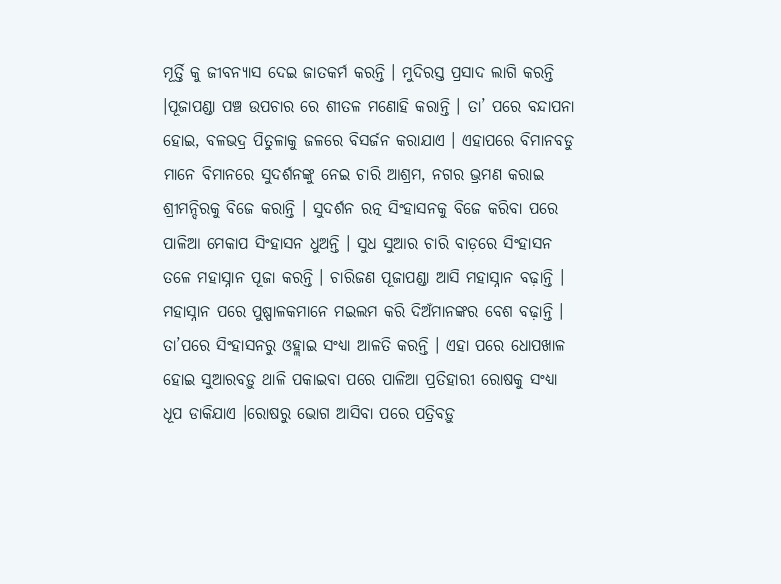ମୂର୍ତ୍ତି କୁ ଜୀବନ୍ୟାସ ଦେଇ ଜାତକର୍ମ କରନ୍ତି । ମୁଦିରସ୍ତ ପ୍ରସାଦ ଲାଗି କରନ୍ତି ।ପୂଜାପଣ୍ଡା ପଞ୍ଚ ଉପଚାର ରେ ଶୀତଳ ମଣୋହି କରାନ୍ତି । ତା’ ପରେ ବନ୍ଦାପନା ହୋଇ, ବଳଭଦ୍ର ପିତୁଳାକୁ ଜଳରେ ବିସର୍ଜନ କରାଯାଏ । ଏହାପରେ ବିମାନବଡୁ ମାନେ ବିମାନରେ ସୁଦର୍ଶନଙ୍କୁ ନେଇ ଚାରି ଆଶ୍ରମ, ନଗର ଭ୍ରମଣ କରାଇ ଶ୍ରୀମନ୍ଦିରକୁ ବିଜେ କରାନ୍ତି । ସୁଦର୍ଶନ ରତ୍ନ ସିଂହାସନକୁ ବିଜେ କରିବା ପରେ ପାଳିଆ ମେକାପ ସିଂହାସନ ଧୁଅନ୍ତି । ସୁଧ ସୁଆର ଚାରି ବାଡ଼ରେ ସିଂହାସନ ତଳେ ମହାସ୍ନାନ ପୂଜା କରନ୍ତି । ଚାରିଜଣ ପୂଜାପଣ୍ଡା ଆସି ମହାସ୍ନାନ ବଢ଼ାନ୍ତି । ମହାସ୍ନାନ ପରେ ପୁଷ୍ପାଳକମାନେ ମଇଲମ କରି ଦିଅଁମାନଙ୍କର ବେଶ ବଢ଼ାନ୍ତି । ତା’ପରେ ସିଂହାସନରୁ ଓହ୍ଲାଇ ସଂଧ୍ୟା ଆଳତି କରନ୍ତି । ଏହା ପରେ ଧୋପଖାଳ ହୋଇ ସୁଆରବଡ଼ୁ ଥାଳି ପକାଇବା ପରେ ପାଳିଆ ପ୍ରତିହାରୀ ରୋଷକୁ ସଂଧ୍ୟା ଧୂପ ଡାକିଯାଏ ।ରୋଷରୁ ଭୋଗ ଆସିବା ପରେ ପତ୍ରିବଡ଼ୁ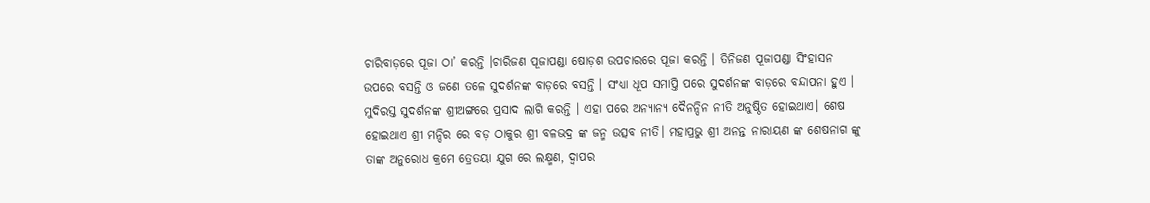ଚାରିବାଡ଼ରେ ପୂଜା ଠା’ କରନ୍ତି ।ଚାରିଜଣ ପୂଜାପଣ୍ଡା ଷୋଡ଼ଶ ଉପଚାରରେ ପୂଜା କରନ୍ତି । ତିନିଜଣ ପୂଜାପଣ୍ଡା ସିଂହାସନ ଉପରେ ବସନ୍ତି ଓ ଜଣେ ତଳେ ସୁଦର୍ଶନଙ୍କ ବାଡ଼ରେ ବସନ୍ତି । ସଂଧ୍ୟା ଧୂପ ସମାପ୍ତି ପରେ ସୁଦର୍ଶନଙ୍କ ବାଡ଼ରେ ବନ୍ଦାପନା ହୁଏ । ମୁଦିରସ୍ତ ସୁଦର୍ଶନଙ୍କ ଶ୍ରୀଅଙ୍ଗରେ ପ୍ରସାଦ ଲାଗି କରନ୍ତି । ଏହା ପରେ ଅନ୍ୟାନ୍ୟ ଦୈନନ୍ଦିନ ନୀତି ଅନୁଷ୍ଠିତ ହୋଇଥାଏ। ଶେଷ ହୋଇଥାଏ ଶ୍ରୀ ମନ୍ଦିର ରେ ବଡ଼ ଠାକୁର ଶ୍ରୀ ବଳଭଦ୍ର ଙ୍କ ଜନ୍ମ ଉତ୍ସବ ନୀତି। ମହାପ୍ରଭୁ ଶ୍ରୀ ଅନନ୍ତ ନାରାୟଣ ଙ୍କ ଶେଷନାଗ ଙ୍କୁ ତାଙ୍କ ଅନୁରୋଧ କ୍ରମେ ତ୍ରେତୟା ଯୁଗ ରେ ଲକ୍ଷ୍ମଣ, ଦ୍ଵାପର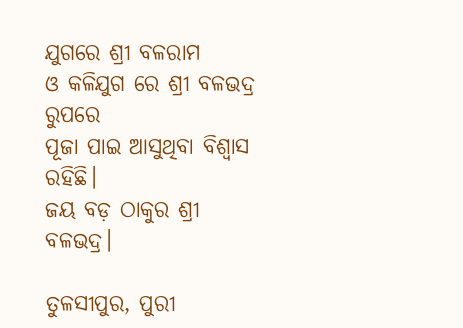ଯୁଗରେ ଶ୍ରୀ ବଳରାମ
ଓ କଳିଯୁଗ ରେ ଶ୍ରୀ ବଳଭଦ୍ର ରୁପରେ
ପୂଜା ପାଇ ଆସୁଥିବା ବିଶ୍ୱାସ ରହିଛି।
ଜୟ ବଡ଼ ଠାକୁର ଶ୍ରୀ ବଳଭଦ୍ର।

ତୁଳସୀପୁର, ପୁରୀ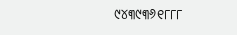୯୪୩୯୩୬୧୮୮୮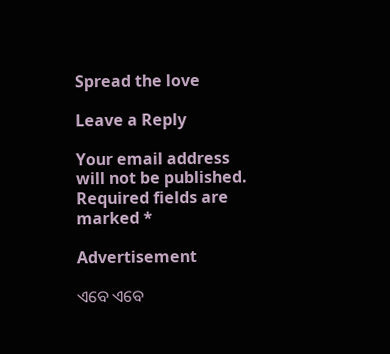Spread the love

Leave a Reply

Your email address will not be published. Required fields are marked *

Advertisement

ଏବେ ଏବେ